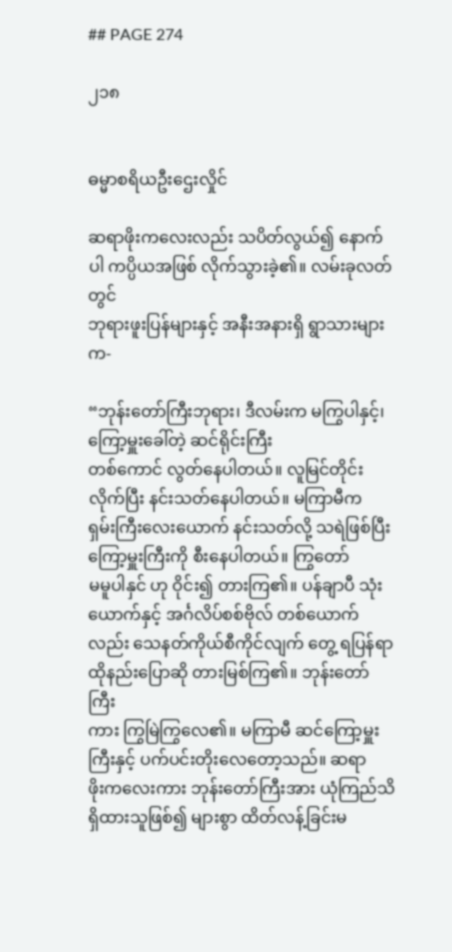## PAGE 274

၂၁၈


ဓမ္မာစရိယဦးဌေးလှိုင်

ဆရာဖိုးကလေးလည်း သပိတ်လွယ်၍ နောက်ပါ ကပ္ပိယအဖြစ် လိုက်သွားခဲ့၏။ လမ်းခုလတ်တွင်
ဘုရားဖူးပြန်များနှင့် အနီးအနားရှိ ရွာသားများက-

“ဘုန်းတော်ကြီးဘုရား၊ ဒီလမ်းက မကြွပါနှင့်၊ ကြော့မှူးခေါ်တဲ့ ဆင်ရိုင်းကြီး
တစ်ကောင် လွတ်နေပါတယ်။ လူမြင်တိုင်း လိုက်ပြီး နင်းသတ်နေပါတယ်။ မကြာမီက
ရှမ်းကြီးလေးယောက် နင်းသတ်လို့ သရဲဖြစ်ပြီး ကြော့မှူးကြီးကို စီးနေပါတယ်။ ကြွတော်
မမူပါနှင် ဟု ဝိုင်း၍ တားကြ၏။ ပန်ချာပီ သုံးယောက်နှင့် အင်္ဂလိပ်စစ်ဗိုလ် တစ်ယောက်
လည်း သေနတ်ကိုယ်စီကိုင်လျက် တွေ့ ရပြန်ရာ ထိုနည်းပြောဆို တားမြစ်ကြ၏။ ဘုန်းတော်ကြီး
ကား ကြွမြဲကြွလေ၏။ မကြာမီ ဆင်ကြော့မှူးကြီးနှင့် ပက်ပင်းတိုးလေတော့သည်။ ဆရာ
ဖိုးကလေးကား ဘုန်းတော်ကြီးအား ယုံကြည်သိရှိထားသူဖြစ်၍ များစွာ ထိတ်လန့်ခြင်းမ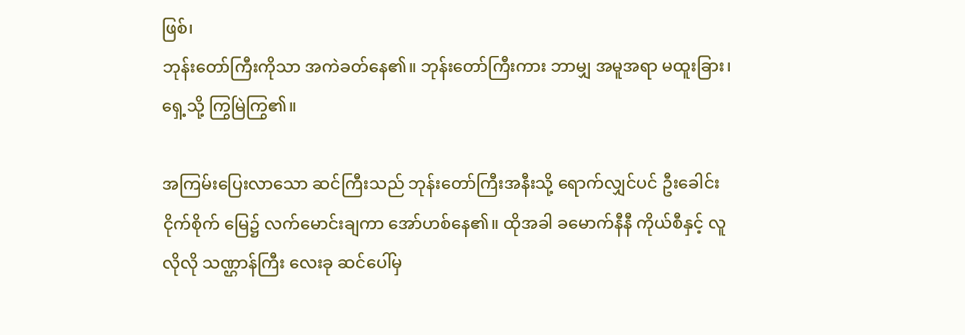ဖြစ်၊
ဘုန်းတော်ကြီးကိုသာ အကဲခတ်နေ၏။ ဘုန်းတော်ကြီးကား ဘာမျှ အမူအရာ မထူးခြား၊
ရှေ့သို့ ကြွမြဲကြွ၏။

အကြမ်းပြေးလာသော ဆင်ကြီးသည် ဘုန်းတော်ကြီးအနီးသို့ ရောက်လျှင်ပင် ဦးခေါင်း
ငိုက်စိုက် မြေ၌ လက်မောင်းချကာ အော်ဟစ်နေ၏။ ထိုအခါ ခမောက်နီနီ ကိုယ်စီနှင့် လူ
လိုလို သဏ္ဌာန်ကြီး လေးခု ဆင်ပေါ်မှ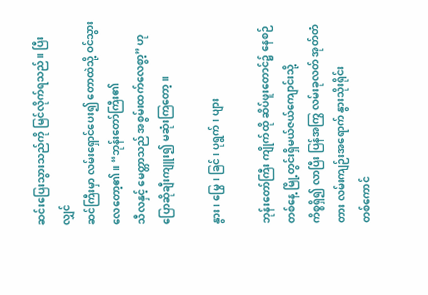ဆင်းပြေးသွားသည်ကို မြင်လိုက်ရသည်။ ပြီးလျှင်
ဆင်ကြီးမှာ လမ်းရှောင်ပေး၍ တောထဲသို့ ဝင်သွားလေတော့၏။ “ဘုန်းတော်ကြီး၏
သီလနှင့် မေတ္တာသည် အစွမ်းထက်လေစွာ့” ဟု ပြောဆိုချီးကျူး၍ မဆုံးကြတော့။

နွား၊ မြွေ၊ ခြင်၊ ပုရွက်၊ ပျား

ဘုန်းတော်ကြီး ကျိုက်ထို ဆိပ်ဖူးတောင်၌ နေစဉ် တစ်နေ့ မြို့တွင်းရှိမယ်ဇယ်ကျောင်းသို့
ကိစ္စရှိ၍ လာပြီး ပြန်အကြွ လမ်းခုလတ် အုတ်တံတား လမ်းကျဉ်းအရောက် နွားသိုးရိုင်း
တစ်ကောင်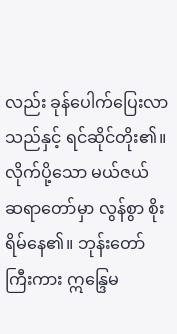လည်း ခုန်ပေါက်ပြေးလာသည်နှင့် ရင်ဆိုင်တိုး၏။ လိုက်ပို့သော မယ်ဇယ်
ဆရာတော်မှာ လွန်စွာ စိုးရိမ်နေ၏။ ဘုန်းတော်ကြီးကား ဣန္ဒြေမ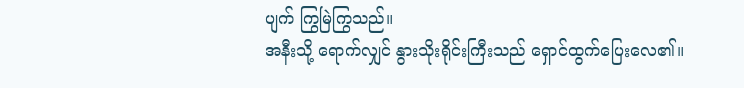ပျက် ကြွမြဲကြွသည်။
အနီးသို့ ရောက်လျှင် နွားသိုးရိုင်းကြီးသည် ရှောင်ထွက်ပြေးလေ၏။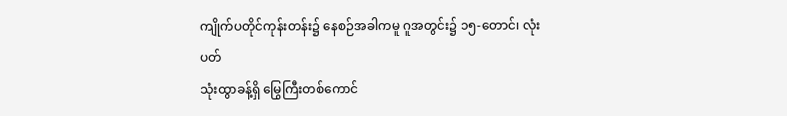ကျိုက်ပတိုင်ကုန်းတန်း၌ နေစဉ်အခါကမူ ဂူအတွင်း၌ ၁၅-တောင်၊ လုံးပတ်
သုံးထွာခန့်ရှိ မြွေကြီးတစ်ကောင်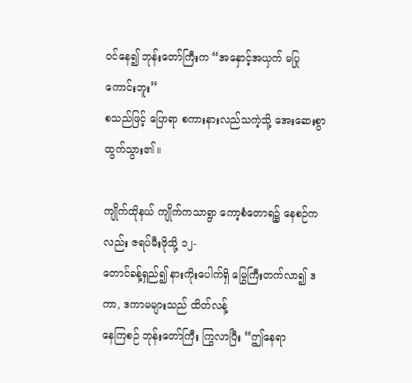ဝင်နေ၍ ဘုန်းတော်ကြီးက “အနှောင့်အယှက် မပြုကောင်းဘူး”
စသည်ဖြင့် ပြောရာ စကားနားလည်သကဲ့သို့ အေးဆေးစွာ ထွက်သွား၏။

ကျိုက်ထိုနယ် ကျိုက်ကသာရွာ ကော့စံတောရ၌ နေစဉ်ကလည်း ဇရပ်မီးဖိုသို့ ၁၂-
တောင်ခန့်ရှည်၍ နားကိုးပေါက်ရှိ မြွေကြီးတက်လာ၍ ဒကာ, ဒကာမများသည် ထိတ်လန့်
နေကြစဉ် ဘုန်းတော်ကြီး ကြွလာပြီး “ဤနေရာ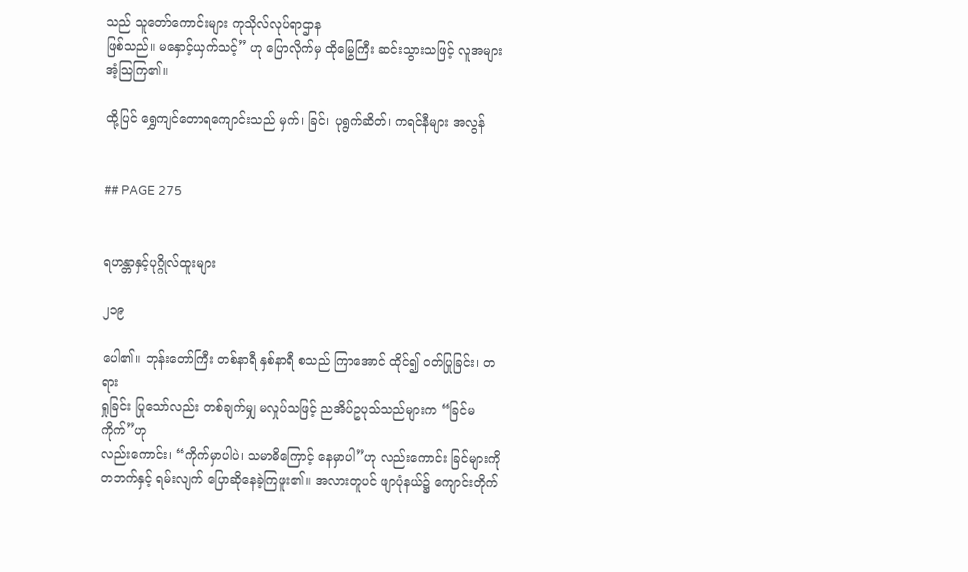သည် သူတော်ကောင်းများ ကုသိုလ်လုပ်ရာဌာန
ဖြစ်သည်။ မနှောင့်ယှက်သင့်” ဟု ပြောလိုက်မှ ထိုမြွေကြီး ဆင်းသွားသဖြင့် လူအများ
အံ့သြကြ၏။

ထို့ပြင် ရွှေကျင်တောရကျောင်းသည် မှက်၊ ခြင်၊ ပုရွက်ဆိတ်၊ ကရင်နီများ အလွန်


## PAGE 275


ရဟန္တာနှင့်ပုဂ္ဂိုလ်ထူးများ

၂၁၉

ပေါ၏။ ဘုန်းတော်ကြီး တစ်နာရီ နှစ်နာရီ စသည် ကြာအောင် ထိုင်၍ ဝတ်ပြုခြင်း၊ တရား
ရှုခြင်း ပြုသော်လည်း တစ်ချက်မျှ မလှုပ်သဖြင့် ညအိပ်ဥပုသ်သည်များက “ခြင်မကိုက်”ဟု
လည်းကောင်း၊ “ကိုက်မှာပါပဲ၊ သမာဓိကြောင့် နေမှာပါ”ဟု လည်းကောင်း ခြင်များကို
တဘက်နှင့် ရမ်းလျက် ပြောဆိုနေခဲ့ကြဖူး၏။ အလားတူပင် ဖျာပုံနယ်၌ ကျောင်းတိုက်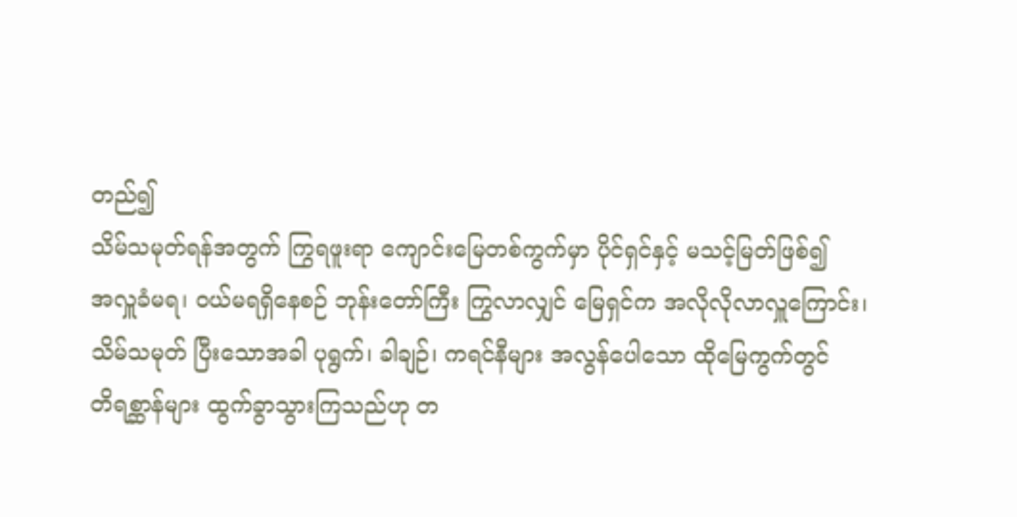တည်၍
သိမ်သမုတ်ရန်အတွက် ကြွရဖူးရာ ကျောင်းမြေတစ်ကွက်မှာ ပိုင်ရှင်နှင့် မသင့်မြတ်ဖြစ်၍
အလှူခံမရ၊ ဝယ်မရရှိနေစဉ် ဘုန်းတော်ကြီး ကြွလာလျှင် မြေရှင်က အလိုလိုလာလှူကြောင်း၊
သိမ်သမုတ် ပြီးသောအခါ ပုရွက်၊ ခါချဉ်၊ ကရင်နီများ အလွန်ပေါသော ထိုမြေကွက်တွင်
တိရစ္ဆာန်များ ထွက်ခွာသွားကြသည်ဟု တ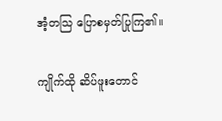အံ့တသြ ပြောစမှတ်ပြုကြ၏။

ကျိုက်ထို ဆိပ်ဖူးတောင်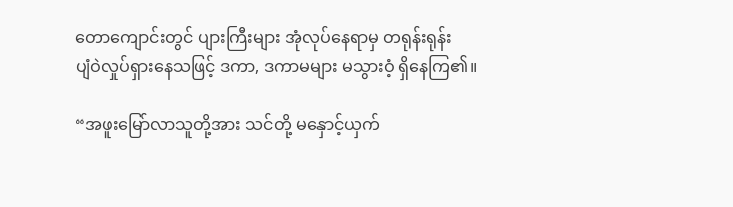တောကျောင်းတွင် ပျားကြီးများ အုံလုပ်နေရာမှ တရုန်းရုန်း
ပျံဝဲလှုပ်ရှားနေသဖြင့် ဒကာ, ဒကာမများ မသွားဝံ့ ရှိနေကြ၏။

“အဖူးမြော်လာသူတို့အား သင်တို့ မနှောင့်ယှက်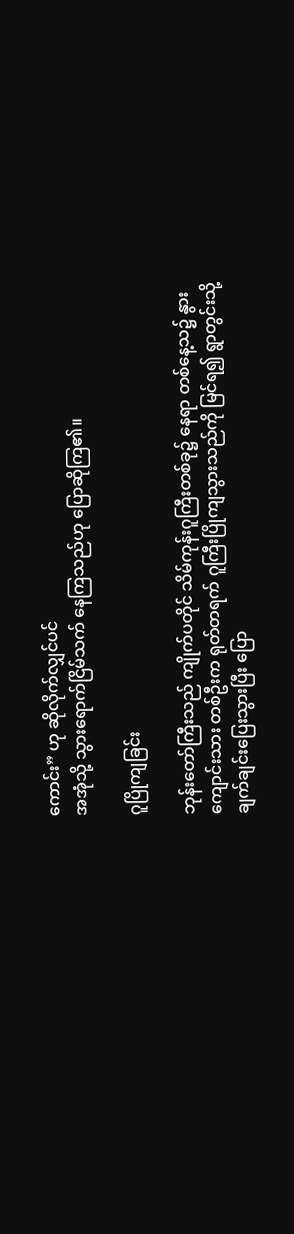ကောင်း” ဟု ဆိုလိုက်လျှင်ပင်
အအုံသို့ သွားရောက်ငြိမ်သက် နေကြသည်ဟု ပြောဆိုကြ၏။

ဂူပြိုကျခြင်း

ဘုန်းတော်ကြီးသည် ကျိုက်ပတိုင် သိမ်ကုန်းဂူကြီးတစ်ခု၌ နေရာ တစ်နေ့သ၌ နွား
ကျောင်းသား တစ်ဦးက ရုတ်တရက် ဂူကြီးပြိုကျသွားသည်ကို မြင်ရ၍ ရွာတွင်းသို့
ချက်ချင်းပြေးသွားပြီး ပြော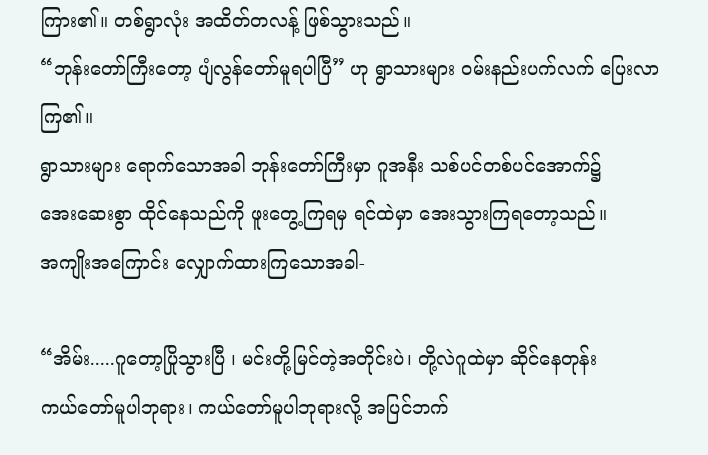ကြား၏။ တစ်ရွာလုံး အထိတ်တလန့် ဖြစ်သွားသည်။
“ဘုန်းတော်ကြီးတော့ ပျံလွန်တော်မူရပါပြီ” ဟု ရွာသားများ ဝမ်းနည်းပက်လက် ပြေးလာကြ၏။
ရွာသားများ ရောက်သောအခါ ဘုန်းတော်ကြီးမှာ ဂူအနီး သစ်ပင်တစ်ပင်အောက်၌
အေးဆေးစွာ ထိုင်နေသည်ကို ဖူးတွေ့ကြရမှ ရင်ထဲမှာ အေးသွားကြရတော့သည်။
အကျိုးအကြောင်း လျှောက်ထားကြသောအခါ-

“အိမ်း.....ဂူတော့ပြိုသွားပြီ ၊ မင်းတို့မြင်တဲ့အတိုင်းပဲ၊ တို့လဲဂူထဲမှာ ဆိုင်နေတုန်း
ကယ်တော်မူပါဘုရား၊ ကယ်တော်မူပါဘုရားလို့ အပြင်ဘက်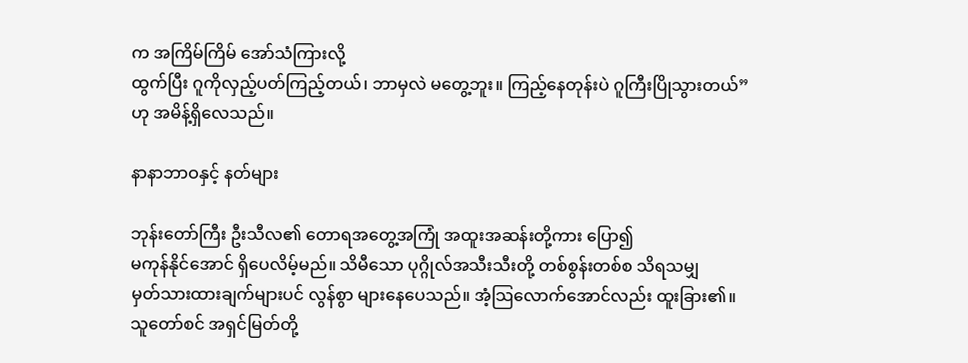က အကြိမ်ကြိမ် အော်သံကြားလို့
ထွက်ပြီး ဂူကိုလှည့်ပတ်ကြည့်တယ်၊ ဘာမှလဲ မတွေ့ဘူး။ ကြည့်နေတုန်းပဲ ဂူကြီးပြိုသွားတယ်”
ဟု အမိန့်ရှိလေသည်။

နာနာဘာဝနှင့် နတ်များ

ဘုန်းတော်ကြီး ဦးသီလ၏ တောရအတွေ့အကြုံ အထူးအဆန်းတို့ကား ပြော၍
မကုန်နိုင်အောင် ရှိပေလိမ့်မည်။ သိမီသော ပုဂ္ဂိုလ်အသီးသီးတို့ တစ်စွန်းတစ်စ သိရသမျှ
မှတ်သားထားချက်များပင် လွန်စွာ များနေပေသည်။ အံ့သြလောက်အောင်လည်း ထူးခြား၏။
သူတော်စင် အရှင်မြတ်တို့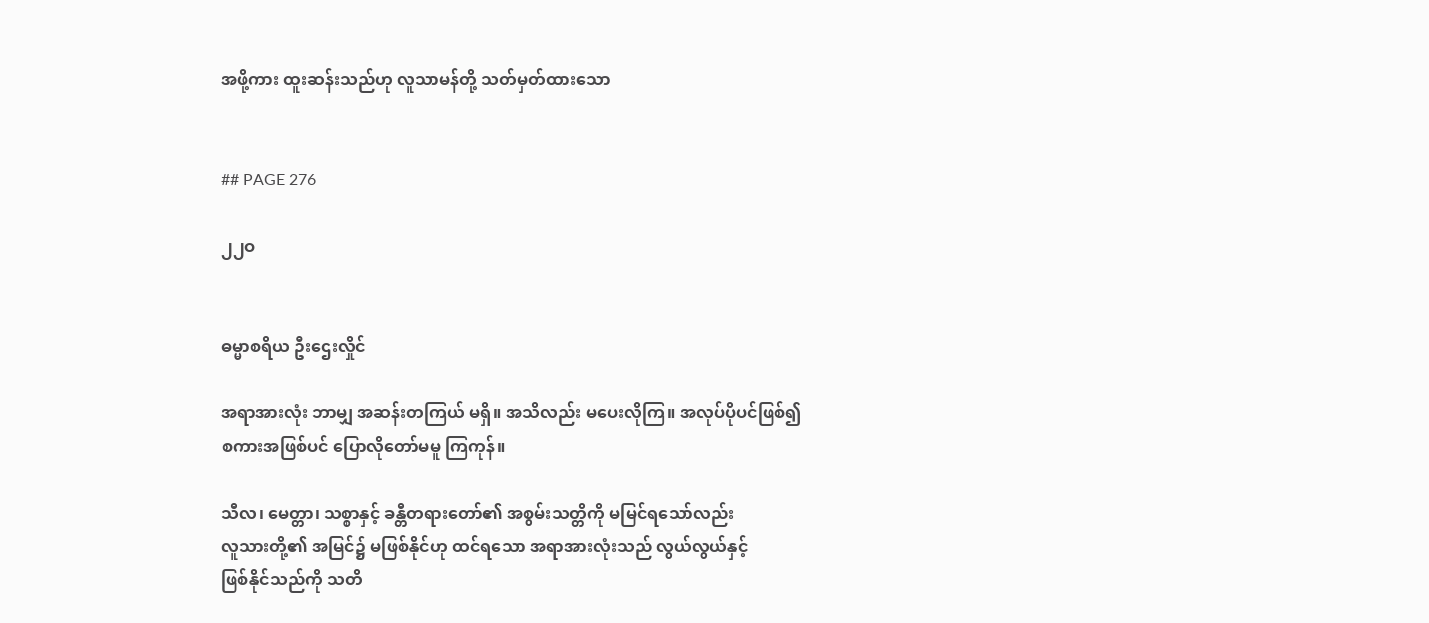အဖို့ကား ထူးဆန်းသည်ဟု လူသာမန်တို့ သတ်မှတ်ထားသော


## PAGE 276

၂၂ဝ


ဓမ္မာစရိယ ဦးဌေးလှိုင်

အရာအားလုံး ဘာမျှ အဆန်းတကြယ် မရှိ။ အသိလည်း မပေးလိုကြ။ အလုပ်ပိုပင်ဖြစ်၍
စကားအဖြစ်ပင် ပြောလိုတော်မမူ ကြကုန်။

သီလ၊ မေတ္တာ၊ သစ္စာနှင့် ခန္တီတရားတော်၏ အစွမ်းသတ္တိကို မမြင်ရသော်လည်း
လူသားတို့၏ အမြင်၌ မဖြစ်နိုင်ဟု ထင်ရသော အရာအားလုံးသည် လွယ်လွယ်နှင့်
ဖြစ်နိုင်သည်ကို သတိ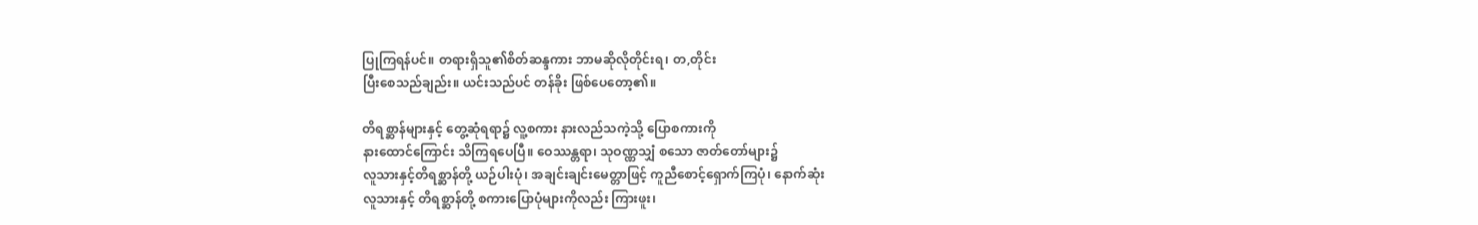ပြုကြရန်ပင်။ တရားရှိသူ၏စိတ်ဆန္ဒကား ဘာမဆိုလိုတိုင်းရ၊ တ,တိုင်း
ပြီးစေသည်ချည်း။ ယင်းသည်ပင် တန်ခိုး ဖြစ်ပေတော့၏။

တိရစ္ဆာန်များနှင့် တွေ့ဆုံရရာ၌ လူ့စကား နားလည်သကဲ့သို့ ပြောစကားကို
နားထောင်ကြောင်း သိကြရပေပြီ။ ဝေဿန္တရာ၊ သုဝဏ္ဏသျှံ စသော ဇာတ်တော်များ၌
လူသားနှင့်တိရစ္ဆာန်တို့ ယဉ်ပါးပုံ၊ အချင်းချင်းမေတ္တာဖြင့် ကူညီစောင့်ရှောက်ကြပုံ၊ နောက်ဆုံး
လူသားနှင့် တိရစ္ဆာန်တို့ စကားပြောပုံများကိုလည်း ကြားဖူး၊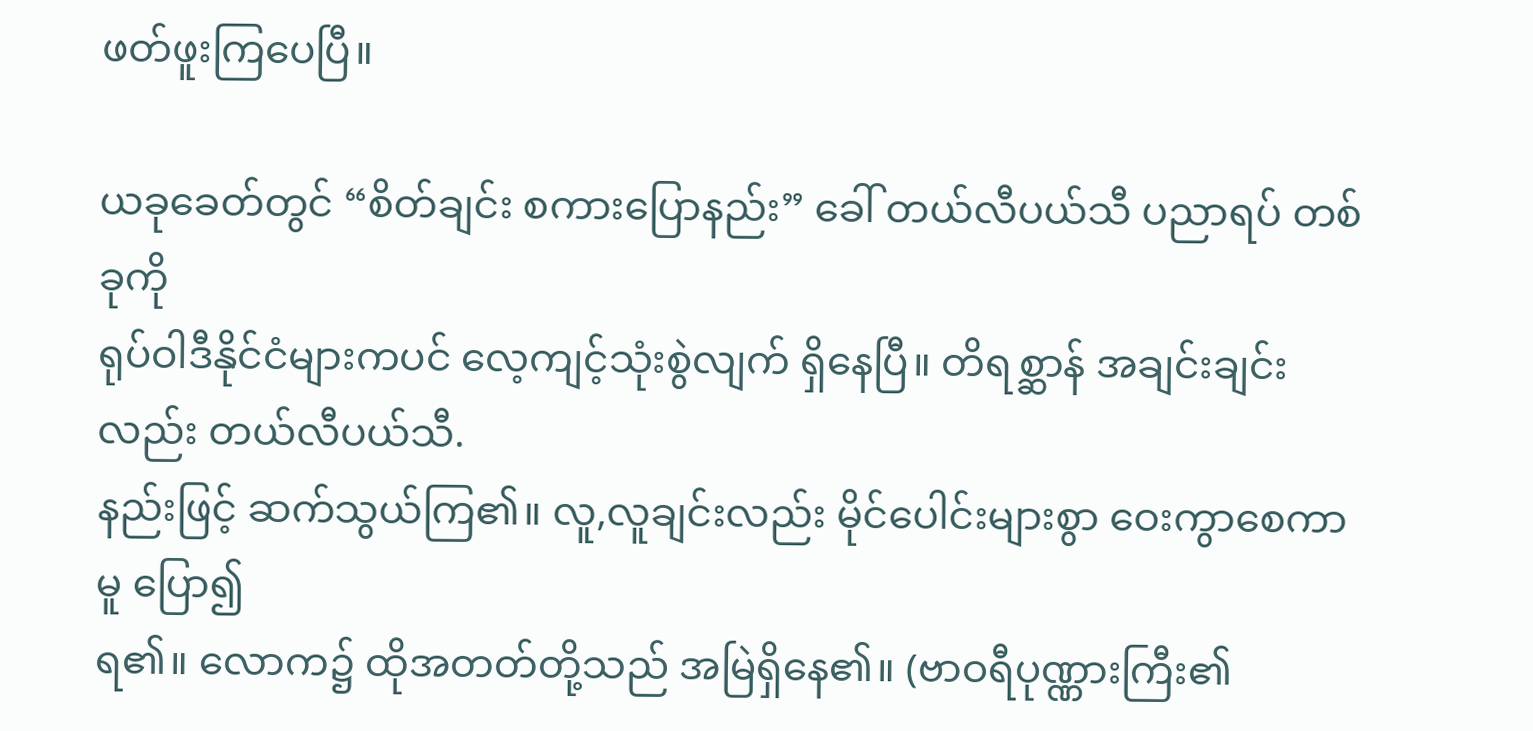ဖတ်ဖူးကြပေပြီ။

ယခုခေတ်တွင် “စိတ်ချင်း စကားပြောနည်း” ခေါ် တယ်လီပယ်သီ ပညာရပ် တစ်ခုကို
ရုပ်ဝါဒီနိုင်ငံများကပင် လေ့ကျင့်သုံးစွဲလျက် ရှိနေပြီ။ တိရစ္ဆာန် အချင်းချင်းလည်း တယ်လီပယ်သီ.
နည်းဖြင့် ဆက်သွယ်ကြ၏။ လူ,လူချင်းလည်း မိုင်ပေါင်းများစွာ ဝေးကွာစေကာမူ ပြော၍
ရ၏။ လောက၌ ထိုအတတ်တို့သည် အမြဲရှိနေ၏။ (ဗာဝရီပုဏ္ဏားကြီး၏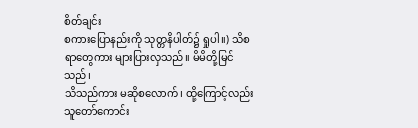စိတ်ချင်း
စကားပြောနည်းကို သုတ္တနိပါတ်၌ ရှုပါ။) သိစရာတွေကား များပြားလှသည်။ မိမိတို့မြင်သည်၊
သိသည်ကား မဆိုစလောက်၊ ထို့ကြောင့်လည်း သူတော်ကောင်း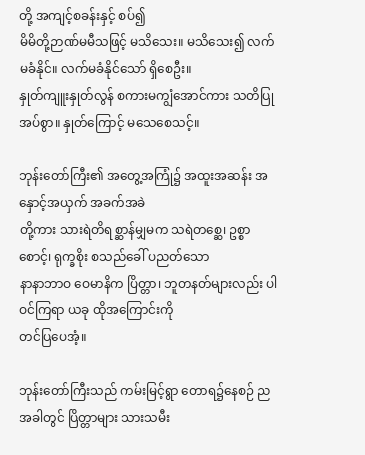တို့ အကျင့်စခန်းနှင့် စပ်၍
မိမိတို့ဉာဏ်မမီသဖြင့် မသိသေး။ မသိသေး၍ လက်မခံနိုင်။ လက်မခံနိုင်သော် ရှိစေဦး။
နှုတ်ကျူးနှုတ်လွန် စကားမကျွံအောင်ကား သတိပြုအပ်စွာ။ နှုတ်ကြောင့် မသေစေသင့်။

ဘုန်းတော်ကြီး၏ အတွေ့အကြုံ၌ အထူးအဆန်း အနှောင့်အယှက် အခက်အခဲ
တို့ကား သားရဲတိရစ္ဆာန်မျှမက သရဲတစ္ဆေ၊ ဥစ္စာစောင့်၊ ရုက္ခစိုး စသည်ခေါ် ပညတ်သော
နာနာဘာဝ ဝေမာနိက ပြိတ္တာ၊ ဘူတနတ်များလည်း ပါဝင်ကြရာ ယခု ထိုအကြောင်းကို
တင်ပြပေအံ့။

ဘုန်းတော်ကြီးသည် ကမ်းမြင့်ရွာ တောရ၌နေစဉ် ညအခါတွင် ပြိတ္တာများ သားသမီး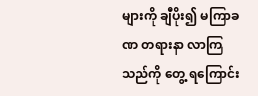များကို ချီပိုး၍ မကြာခဏ တရားနာ လာကြသည်ကို တွေ့ ရကြောင်း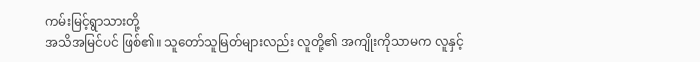ကမ်းမြင့်ရွာသားတို့
အသိအမြင်ပင် ဖြစ်၏။ သူတော်သူမြတ်များလည်း လူတို့၏ အကျိုးကိုသာမက လူနှင့်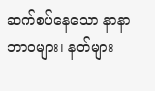ဆက်စပ်နေသော နာနာဘာဝများ၊ နတ်များ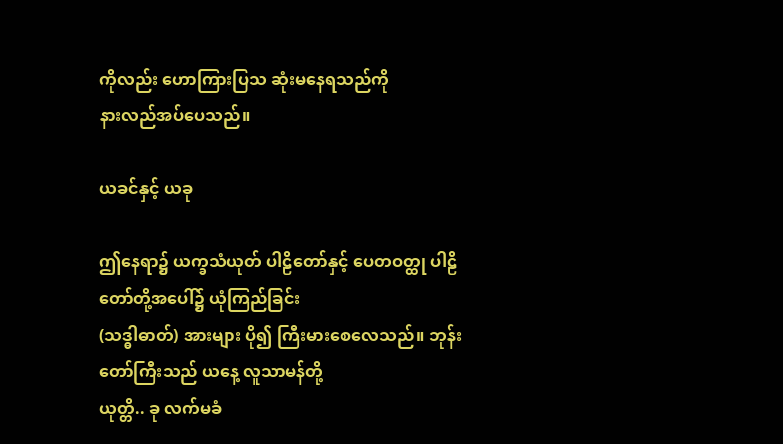ကိုလည်း ဟောကြားပြသ ဆုံးမနေရသည်ကို
နားလည်အပ်ပေသည်။

ယခင်နှင့် ယခု

ဤနေရာ၌ ယက္ခသံယုတ် ပါဠိတော်နှင့် ပေတဝတ္ထု ပါဠိတော်တို့အပေါ်၌ ယုံကြည်ခြင်း
(သဒ္ဓါဓာတ်) အားများ ပို၍ ကြီးမားစေလေသည်။ ဘုန်းတော်ကြီးသည် ယနေ့ လူသာမန်တို့
ယုတ္တိ.. ခု လက်မခံ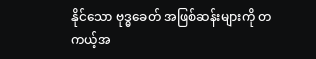နိုင်သော ဗုဒ္ဓခေတ် အဖြစ်ဆန်းများကို တကယ့်အ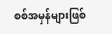စစ်အမှန်များဖြစ်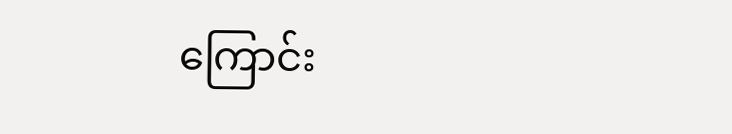ကြောင်း